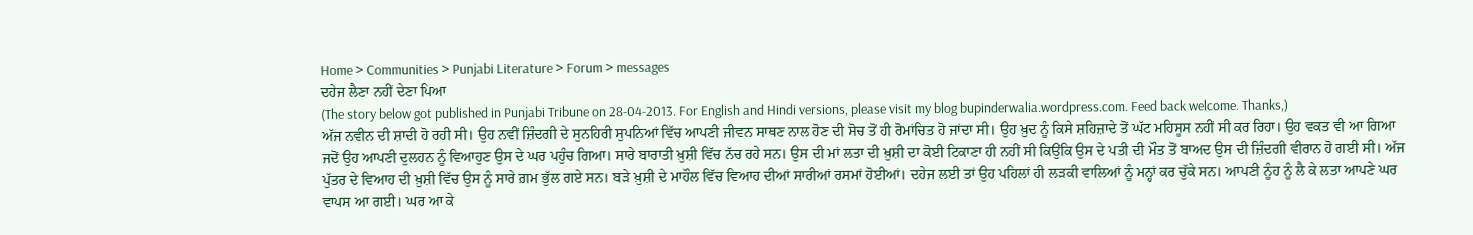Home > Communities > Punjabi Literature > Forum > messages
ਦਹੇਜ ਲੈਣਾ ਨਹੀਂ ਦੇਣਾ ਪਿਆ
(The story below got published in Punjabi Tribune on 28-04-2013. For English and Hindi versions, please visit my blog bupinderwalia.wordpress.com. Feed back welcome. Thanks,)
ਅੱਜ ਨਵੀਨ ਦੀ ਸ਼ਾਦੀ ਹੋ ਰਹੀ ਸੀ। ਉਹ ਨਵੀਂ ਜ਼ਿੰਦਗੀ ਦੇ ਸੁਨਹਿਰੀ ਸੁਪਨਿਆਂ ਵਿੱਚ ਆਪਣੀ ਜੀਵਨ ਸਾਥਣ ਨਾਲ ਹੋਣ ਦੀ ਸੋਚ ਤੋਂ ਹੀ ਰੋਮਾਂਚਿਤ ਹੋ ਜਾਂਦਾ ਸੀ। ਉਹ ਖ਼ੁਦ ਨੂੰ ਕਿਸੇ ਸ਼ਹਿਜ਼ਾਦੇ ਤੋਂ ਘੱਟ ਮਹਿਸੂਸ ਨਹੀਂ ਸੀ ਕਰ ਰਿਹਾ। ਉਹ ਵਕਤ ਵੀ ਆ ਗਿਆ ਜਦੋਂ ਉਹ ਆਪਣੀ ਦੁਲਹਨ ਨੂੰ ਵਿਆਹੁਣ ਉਸ ਦੇ ਘਰ ਪਹੁੰਚ ਗਿਆ। ਸਾਰੇ ਬਾਰਾਤੀ ਖ਼ੁਸ਼ੀ ਵਿੱਚ ਨੱਚ ਰਹੇ ਸਨ। ਉਸ ਦੀ ਮਾਂ ਲਤਾ ਦੀ ਖ਼ੁਸ਼ੀ ਦਾ ਕੋਈ ਟਿਕਾਣਾ ਹੀ ਨਹੀਂ ਸੀ ਕਿਉਂਕਿ ਉਸ ਦੇ ਪਤੀ ਦੀ ਮੌਤ ਤੋਂ ਬਾਅਦ ਉਸ ਦੀ ਜ਼ਿੰਦਗੀ ਵੀਰਾਨ ਹੋ ਗਈ ਸੀ। ਅੱਜ ਪੁੱਤਰ ਦੇ ਵਿਆਹ ਦੀ ਖ਼ੁਸ਼ੀ ਵਿੱਚ ਉਸ ਨੂੰ ਸਾਰੇ ਗ਼ਮ ਭੁੱਲ ਗਏ ਸਨ। ਬੜੇ ਖ਼ੁਸ਼ੀ ਦੇ ਮਾਹੌਲ ਵਿੱਚ ਵਿਆਹ ਦੀਆਂ ਸਾਰੀਆਂ ਰਸਮਾਂ ਹੋਈਆਂ। ਦਹੇਜ ਲਈ ਤਾਂ ਉਹ ਪਹਿਲਾਂ ਹੀ ਲੜਕੀ ਵਾਲਿਆਂ ਨੂੰ ਮਨ੍ਹਾਂ ਕਰ ਚੁੱਕੇ ਸਨ। ਆਪਣੀ ਨੂੰਹ ਨੂੰ ਲੈ ਕੇ ਲਤਾ ਆਪਣੇ ਘਰ ਵਾਪਸ ਆ ਗਈ। ਘਰ ਆ ਕੇ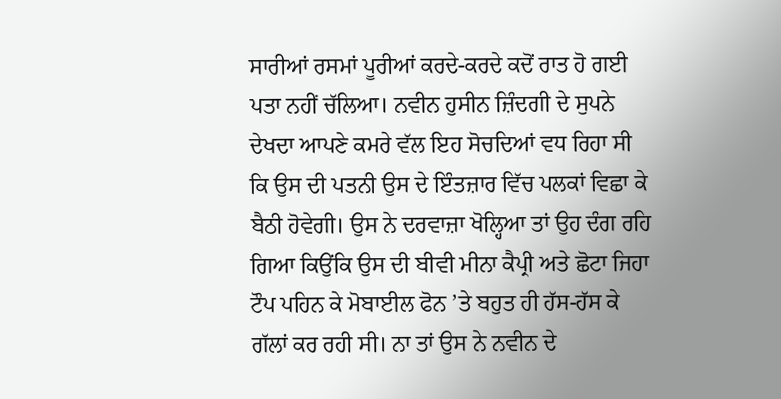ਸਾਰੀਆਂ ਰਸਮਾਂ ਪੂਰੀਆਂ ਕਰਦੇ-ਕਰਦੇ ਕਦੋਂ ਰਾਤ ਹੋ ਗਈ ਪਤਾ ਨਹੀਂ ਚੱਲਿਆ। ਨਵੀਨ ਹੁਸੀਨ ਜ਼ਿੰਦਗੀ ਦੇ ਸੁਪਨੇ ਦੇਖਦਾ ਆਪਣੇ ਕਮਰੇ ਵੱਲ ਇਹ ਸੋਚਦਿਆਂ ਵਧ ਰਿਹਾ ਸੀ ਕਿ ਉਸ ਦੀ ਪਤਨੀ ਉਸ ਦੇ ਇੰਤਜ਼ਾਰ ਵਿੱਚ ਪਲਕਾਂ ਵਿਛਾ ਕੇ ਬੈਠੀ ਹੋਵੇਗੀ। ਉਸ ਨੇ ਦਰਵਾਜ਼ਾ ਖੋਲ੍ਹਿਆ ਤਾਂ ਉਹ ਦੰਗ ਰਹਿ ਗਿਆ ਕਿਉਂਕਿ ਉਸ ਦੀ ਬੀਵੀ ਮੀਨਾ ਕੈਪ੍ਰੀ ਅਤੇ ਛੋਟਾ ਜਿਹਾ ਟੌਪ ਪਹਿਨ ਕੇ ਮੋਬਾਈਲ ਫੋਨ ’ਤੇ ਬਹੁਤ ਹੀ ਹੱਸ-ਹੱਸ ਕੇ ਗੱਲਾਂ ਕਰ ਰਹੀ ਸੀ। ਨਾ ਤਾਂ ਉਸ ਨੇ ਨਵੀਨ ਦੇ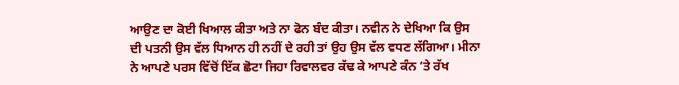ਆਉਣ ਦਾ ਕੋਈ ਖਿਆਲ ਕੀਤਾ ਅਤੇ ਨਾ ਫੋਨ ਬੰਦ ਕੀਤਾ। ਨਵੀਨ ਨੇ ਦੇਖਿਆ ਕਿ ਉਸ ਦੀ ਪਤਨੀ ਉਸ ਵੱਲ ਧਿਆਨ ਹੀ ਨਹੀਂ ਦੇ ਰਹੀ ਤਾਂ ਉਹ ਉਸ ਵੱਲ ਵਧਣ ਲੱਗਿਆ। ਮੀਨਾ ਨੇ ਆਪਣੇ ਪਰਸ ਵਿੱਚੋਂ ਇੱਕ ਛੋਟਾ ਜਿਹਾ ਰਿਵਾਲਵਰ ਕੱਢ ਕੇ ਆਪਣੇ ਕੰਨ ’ਤੇ ਰੱਖ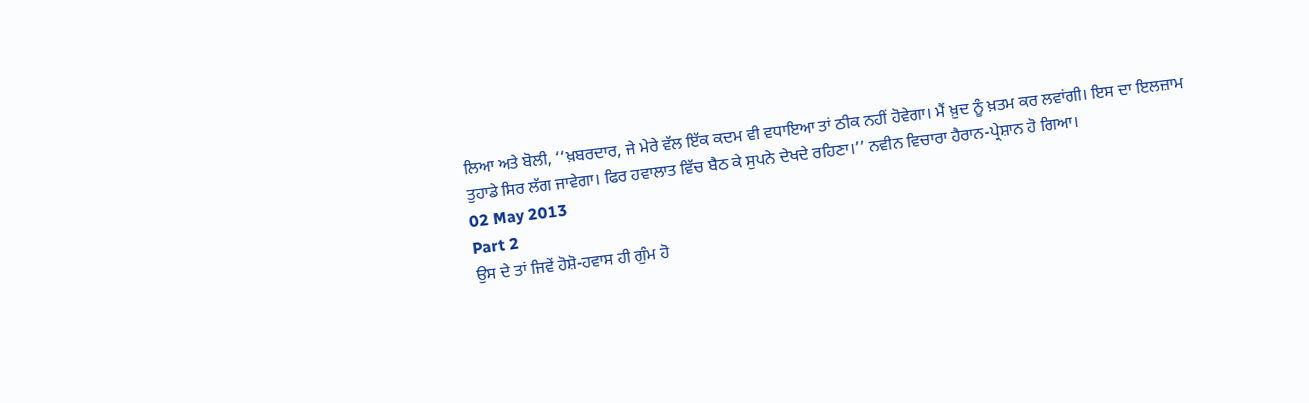ਲਿਆ ਅਤੇ ਬੋਲੀ, ‘‘ਖ਼ਬਰਦਾਰ, ਜੇ ਮੇਰੇ ਵੱਲ ਇੱਕ ਕਦਮ ਵੀ ਵਧਾਇਆ ਤਾਂ ਠੀਕ ਨਹੀਂ ਹੋਵੇਗਾ। ਮੈਂ ਖ਼ੁਦ ਨੂੰ ਖ਼ਤਮ ਕਰ ਲਵਾਂਗੀ। ਇਸ ਦਾ ਇਲਜ਼ਾਮ ਤੁਹਾਡੇ ਸਿਰ ਲੱਗ ਜਾਵੇਗਾ। ਫਿਰ ਹਵਾਲਾਤ ਵਿੱਚ ਬੈਠ ਕੇ ਸੁਪਨੇ ਦੇਖਦੇ ਰਹਿਣਾ।’’ ਨਵੀਨ ਵਿਚਾਰਾ ਹੈਰਾਨ-ਪ੍ਰੇਸ਼ਾਨ ਹੋ ਗਿਆ।
02 May 2013
Part 2
ਉਸ ਦੇ ਤਾਂ ਜਿਵੇਂ ਹੋਸ਼ੋ-ਹਵਾਸ ਹੀ ਗੁੰਮ ਹੋ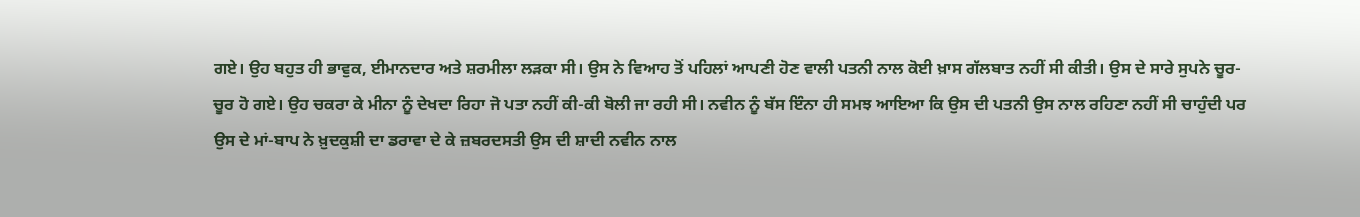ਗਏ। ਉਹ ਬਹੁਤ ਹੀ ਭਾਵੁਕ, ਈਮਾਨਦਾਰ ਅਤੇ ਸ਼ਰਮੀਲਾ ਲੜਕਾ ਸੀ। ਉਸ ਨੇ ਵਿਆਹ ਤੋਂ ਪਹਿਲਾਂ ਆਪਣੀ ਹੋਣ ਵਾਲੀ ਪਤਨੀ ਨਾਲ ਕੋਈ ਖ਼ਾਸ ਗੱਲਬਾਤ ਨਹੀਂ ਸੀ ਕੀਤੀ। ਉਸ ਦੇ ਸਾਰੇ ਸੁਪਨੇ ਚੂਰ-ਚੂਰ ਹੋ ਗਏ। ਉਹ ਚਕਰਾ ਕੇ ਮੀਨਾ ਨੂੰ ਦੇਖਦਾ ਰਿਹਾ ਜੋ ਪਤਾ ਨਹੀਂ ਕੀ-ਕੀ ਬੋਲੀ ਜਾ ਰਹੀ ਸੀ। ਨਵੀਨ ਨੂੰ ਬੱਸ ਇੰਨਾ ਹੀ ਸਮਝ ਆਇਆ ਕਿ ਉਸ ਦੀ ਪਤਨੀ ਉਸ ਨਾਲ ਰਹਿਣਾ ਨਹੀਂ ਸੀ ਚਾਹੁੰਦੀ ਪਰ ਉਸ ਦੇ ਮਾਂ-ਬਾਪ ਨੇ ਖ਼ੁਦਕੁਸ਼ੀ ਦਾ ਡਰਾਵਾ ਦੇ ਕੇ ਜ਼ਬਰਦਸਤੀ ਉਸ ਦੀ ਸ਼ਾਦੀ ਨਵੀਨ ਨਾਲ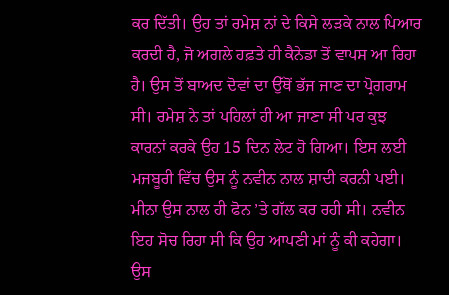ਕਰ ਦਿੱਤੀ। ਉਹ ਤਾਂ ਰਮੇਸ਼ ਨਾਂ ਦੇ ਕਿਸੇ ਲੜਕੇ ਨਾਲ ਪਿਆਰ ਕਰਦੀ ਹੈ, ਜੋ ਅਗਲੇ ਹਫ਼ਤੇ ਹੀ ਕੈਨੇਡਾ ਤੋਂ ਵਾਪਸ ਆ ਰਿਹਾ ਹੈ। ਉਸ ਤੋਂ ਬਾਅਦ ਦੋਵਾਂ ਦਾ ਉੱਥੋਂ ਭੱਜ ਜਾਣ ਦਾ ਪ੍ਰੋਗਰਾਮ ਸੀ। ਰਮੇਸ਼ ਨੇ ਤਾਂ ਪਹਿਲਾਂ ਹੀ ਆ ਜਾਣਾ ਸੀ ਪਰ ਕੁਝ ਕਾਰਨਾਂ ਕਰਕੇ ਉਹ 15 ਦਿਨ ਲੇਟ ਹੋ ਗਿਆ। ਇਸ ਲਈ ਮਜਬੂਰੀ ਵਿੱਚ ਉਸ ਨੂੰ ਨਵੀਨ ਨਾਲ ਸ਼ਾਦੀ ਕਰਨੀ ਪਈ। ਮੀਨਾ ਉਸ ਨਾਲ ਹੀ ਫੋਨ ’ਤੇ ਗੱਲ ਕਰ ਰਹੀ ਸੀ। ਨਵੀਨ ਇਹ ਸੋਚ ਰਿਹਾ ਸੀ ਕਿ ਉਹ ਆਪਣੀ ਮਾਂ ਨੂੰ ਕੀ ਕਹੇਗਾ। ਉਸ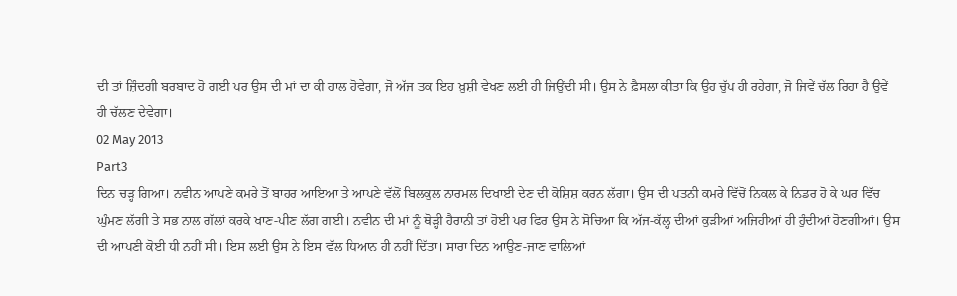ਦੀ ਤਾਂ ਜ਼ਿੰਦਗੀ ਬਰਬਾਦ ਹੋ ਗਈ ਪਰ ਉਸ ਦੀ ਮਾਂ ਦਾ ਕੀ ਹਾਲ ਹੋਵੇਗਾ, ਜੋ ਅੱਜ ਤਕ ਇਹ ਖ਼ੁਸ਼ੀ ਵੇਖਣ ਲਈ ਹੀ ਜਿਉਂਦੀ ਸੀ। ਉਸ ਨੇ ਫ਼ੈਸਲਾ ਕੀਤਾ ਕਿ ਉਹ ਚੁੱਪ ਹੀ ਰਹੇਗਾ, ਜੋ ਜਿਵੇਂ ਚੱਲ ਰਿਹਾ ਹੈ ਉਵੇਂ ਹੀ ਚੱਲਣ ਦੇਵੇਗਾ।
02 May 2013
Part3
ਦਿਨ ਚੜ੍ਹ ਗਿਆ। ਨਵੀਨ ਆਪਣੇ ਕਮਰੇ ਤੋਂ ਬਾਹਰ ਆਇਆ ਤੇ ਆਪਣੇ ਵੱਲੋਂ ਬਿਲਕੁਲ ਨਾਰਮਲ ਦਿਖਾਈ ਦੇਣ ਦੀ ਕੋਸ਼ਿਸ਼ ਕਰਨ ਲੱਗਾ। ਉਸ ਦੀ ਪਤਨੀ ਕਮਰੇ ਵਿੱਚੋਂ ਨਿਕਲ ਕੇ ਨਿਡਰ ਹੋ ਕੇ ਘਰ ਵਿੱਚ ਘੁੰਮਣ ਲੱਗੀ ਤੇ ਸਭ ਨਾਲ ਗੱਲਾਂ ਕਰਕੇ ਖਾਣ-ਪੀਣ ਲੱਗ ਗਈ। ਨਵੀਨ ਦੀ ਮਾਂ ਨੂੰ ਥੋੜ੍ਹੀ ਹੈਰਾਨੀ ਤਾਂ ਹੋਈ ਪਰ ਫਿਰ ਉਸ ਨੇ ਸੋਚਿਆ ਕਿ ਅੱਜ-ਕੱਲ੍ਹ ਦੀਆਂ ਕੁੜੀਆਂ ਅਜਿਹੀਆਂ ਹੀ ਹੁੰਦੀਆਂ ਹੋਣਗੀਆਂ। ਉਸ ਦੀ ਆਪਣੀ ਕੋਈ ਧੀ ਨਹੀਂ ਸੀ। ਇਸ ਲਈ ਉਸ ਨੇ ਇਸ ਵੱਲ ਧਿਆਨ ਹੀ ਨਹੀਂ ਦਿੱਤਾ। ਸਾਰਾ ਦਿਨ ਆਉਣ-ਜਾਣ ਵਾਲਿਆਂ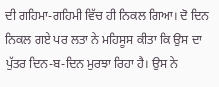ਦੀ ਗਹਿਮਾ-ਗਹਿਮੀ ਵਿੱਚ ਹੀ ਨਿਕਲ ਗਿਆ। ਦੋ ਦਿਨ ਨਿਕਲ ਗਏ ਪਰ ਲਤਾ ਨੇ ਮਹਿਸੂਸ ਕੀਤਾ ਕਿ ਉਸ ਦਾ ਪੁੱਤਰ ਦਿਨ-ਬ-ਦਿਨ ਮੁਰਝਾ ਰਿਹਾ ਹੈ। ਉਸ ਨੇ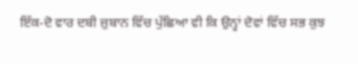ਇੱਕ-ਦੋ ਵਾਰ ਦਬੀ ਜ਼ੁਬਾਨ ਵਿੱਚ ਪੁੱਛਿਆ ਵੀ ਕਿ ਉਨ੍ਹਾਂ ਦੋਵਾਂ ਵਿੱਚ ਸਭ ਕੁਝ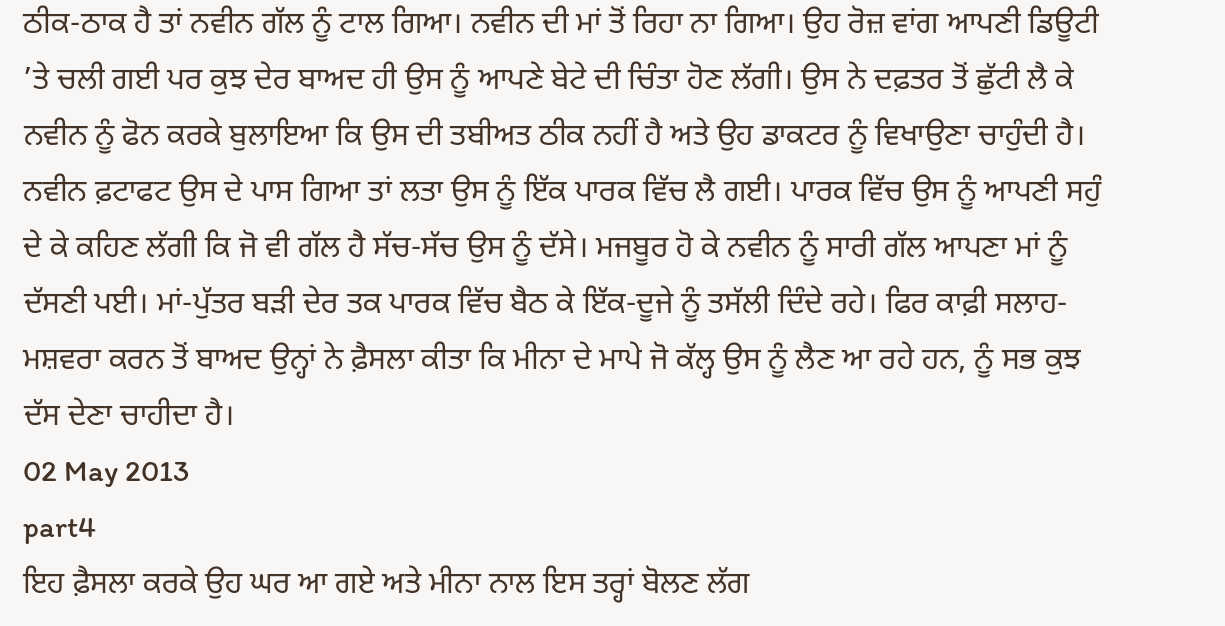ਠੀਕ-ਠਾਕ ਹੈ ਤਾਂ ਨਵੀਨ ਗੱਲ ਨੂੰ ਟਾਲ ਗਿਆ। ਨਵੀਨ ਦੀ ਮਾਂ ਤੋਂ ਰਿਹਾ ਨਾ ਗਿਆ। ਉਹ ਰੋਜ਼ ਵਾਂਗ ਆਪਣੀ ਡਿਊਟੀ ’ਤੇ ਚਲੀ ਗਈ ਪਰ ਕੁਝ ਦੇਰ ਬਾਅਦ ਹੀ ਉਸ ਨੂੰ ਆਪਣੇ ਬੇਟੇ ਦੀ ਚਿੰਤਾ ਹੋਣ ਲੱਗੀ। ਉਸ ਨੇ ਦਫ਼ਤਰ ਤੋਂ ਛੁੱਟੀ ਲੈ ਕੇ ਨਵੀਨ ਨੂੰ ਫੋਨ ਕਰਕੇ ਬੁਲਾਇਆ ਕਿ ਉਸ ਦੀ ਤਬੀਅਤ ਠੀਕ ਨਹੀਂ ਹੈ ਅਤੇ ਉਹ ਡਾਕਟਰ ਨੂੰ ਵਿਖਾਉਣਾ ਚਾਹੁੰਦੀ ਹੈ। ਨਵੀਨ ਫ਼ਟਾਫਟ ਉਸ ਦੇ ਪਾਸ ਗਿਆ ਤਾਂ ਲਤਾ ਉਸ ਨੂੰ ਇੱਕ ਪਾਰਕ ਵਿੱਚ ਲੈ ਗਈ। ਪਾਰਕ ਵਿੱਚ ਉਸ ਨੂੰ ਆਪਣੀ ਸਹੁੰ ਦੇ ਕੇ ਕਹਿਣ ਲੱਗੀ ਕਿ ਜੋ ਵੀ ਗੱਲ ਹੈ ਸੱਚ-ਸੱਚ ਉਸ ਨੂੰ ਦੱਸੇ। ਮਜਬੂਰ ਹੋ ਕੇ ਨਵੀਨ ਨੂੰ ਸਾਰੀ ਗੱਲ ਆਪਣਾ ਮਾਂ ਨੂੰ ਦੱਸਣੀ ਪਈ। ਮਾਂ-ਪੁੱਤਰ ਬੜੀ ਦੇਰ ਤਕ ਪਾਰਕ ਵਿੱਚ ਬੈਠ ਕੇ ਇੱਕ-ਦੂਜੇ ਨੂੰ ਤਸੱਲੀ ਦਿੰਦੇ ਰਹੇ। ਫਿਰ ਕਾਫ਼ੀ ਸਲਾਹ-ਮਸ਼ਵਰਾ ਕਰਨ ਤੋਂ ਬਾਅਦ ਉਨ੍ਹਾਂ ਨੇ ਫ਼ੈਸਲਾ ਕੀਤਾ ਕਿ ਮੀਨਾ ਦੇ ਮਾਪੇ ਜੋ ਕੱਲ੍ਹ ਉਸ ਨੂੰ ਲੈਣ ਆ ਰਹੇ ਹਨ, ਨੂੰ ਸਭ ਕੁਝ ਦੱਸ ਦੇਣਾ ਚਾਹੀਦਾ ਹੈ।
02 May 2013
part4
ਇਹ ਫ਼ੈਸਲਾ ਕਰਕੇ ਉਹ ਘਰ ਆ ਗਏ ਅਤੇ ਮੀਨਾ ਨਾਲ ਇਸ ਤਰ੍ਹਾਂ ਬੋਲਣ ਲੱਗ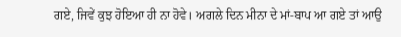ਗਏ, ਜਿਵੇਂ ਕੁਝ ਹੋਇਆ ਹੀ ਨਾ ਹੋਵੇ। ਅਗਲੇ ਦਿਨ ਮੀਨਾ ਦੇ ਮਾਂ-ਬਾਪ ਆ ਗਏ ਤਾਂ ਆਉ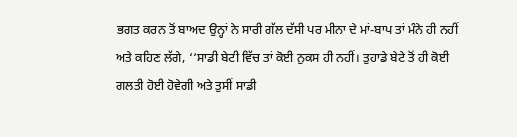ਭਗਤ ਕਰਨ ਤੋਂ ਬਾਅਦ ਉਨ੍ਹਾਂ ਨੇ ਸਾਰੀ ਗੱਲ ਦੱਸੀ ਪਰ ਮੀਨਾ ਦੇ ਮਾਂ-ਬਾਪ ਤਾਂ ਮੰਨੇ ਹੀ ਨਹੀਂ ਅਤੇ ਕਹਿਣ ਲੱਗੇ, ‘‘ਸਾਡੀ ਬੇਟੀ ਵਿੱਚ ਤਾਂ ਕੋਈ ਨੁਕਸ ਹੀ ਨਹੀਂ। ਤੁਹਾਡੇ ਬੇਟੇ ਤੋਂ ਹੀ ਕੋਈ ਗਲਤੀ ਹੋਈ ਹੋਵੇਗੀ ਅਤੇ ਤੁਸੀਂ ਸਾਡੀ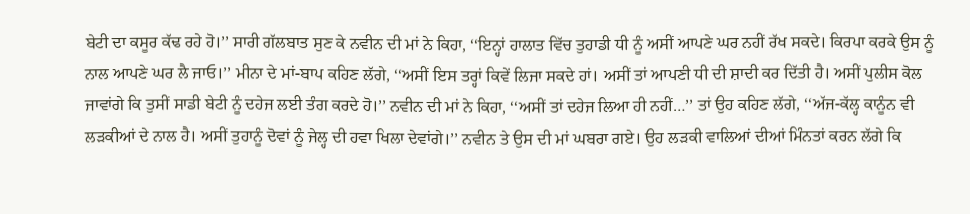ਬੇਟੀ ਦਾ ਕਸੂਰ ਕੱਢ ਰਹੇ ਹੋ।’’ ਸਾਰੀ ਗੱਲਬਾਤ ਸੁਣ ਕੇ ਨਵੀਨ ਦੀ ਮਾਂ ਨੇ ਕਿਹਾ, ‘‘ਇਨ੍ਹਾਂ ਹਾਲਾਤ ਵਿੱਚ ਤੁਹਾਡੀ ਧੀ ਨੂੰ ਅਸੀਂ ਆਪਣੇ ਘਰ ਨਹੀਂ ਰੱਖ ਸਕਦੇ। ਕਿਰਪਾ ਕਰਕੇ ਉਸ ਨੂੰ ਨਾਲ ਆਪਣੇ ਘਰ ਲੈ ਜਾਓ।’’ ਮੀਨਾ ਦੇ ਮਾਂ-ਬਾਪ ਕਹਿਣ ਲੱਗੇ, ‘‘ਅਸੀਂ ਇਸ ਤਰ੍ਹਾਂ ਕਿਵੇਂ ਲਿਜਾ ਸਕਦੇ ਹਾਂ। ਅਸੀਂ ਤਾਂ ਆਪਣੀ ਧੀ ਦੀ ਸ਼ਾਦੀ ਕਰ ਦਿੱਤੀ ਹੈ। ਅਸੀਂ ਪੁਲੀਸ ਕੋਲ ਜਾਵਾਂਗੇ ਕਿ ਤੁਸੀਂ ਸਾਡੀ ਬੇਟੀ ਨੂੰ ਦਹੇਜ ਲਈ ਤੰਗ ਕਰਦੇ ਹੋ।’’ ਨਵੀਨ ਦੀ ਮਾਂ ਨੇ ਕਿਹਾ, ‘‘ਅਸੀਂ ਤਾਂ ਦਹੇਜ ਲਿਆ ਹੀ ਨਹੀਂ…’’ ਤਾਂ ਉਹ ਕਹਿਣ ਲੱਗੇ, ‘‘ਅੱਜ-ਕੱਲ੍ਹ ਕਾਨੂੰਨ ਵੀ ਲੜਕੀਆਂ ਦੇ ਨਾਲ ਹੈ। ਅਸੀਂ ਤੁਹਾਨੂੰ ਦੋਵਾਂ ਨੂੰ ਜੇਲ੍ਹ ਦੀ ਹਵਾ ਖਿਲਾ ਦੇਵਾਂਗੇ।’’ ਨਵੀਨ ਤੇ ਉਸ ਦੀ ਮਾਂ ਘਬਰਾ ਗਏ। ਉਹ ਲੜਕੀ ਵਾਲਿਆਂ ਦੀਆਂ ਮਿੰਨਤਾਂ ਕਰਨ ਲੱਗੇ ਕਿ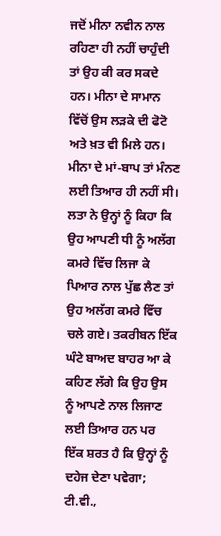ਜਦੋਂ ਮੀਨਾ ਨਵੀਨ ਨਾਲ ਰਹਿਣਾ ਹੀ ਨਹੀਂ ਚਾਹੁੰਦੀ ਤਾਂ ਉਹ ਕੀ ਕਰ ਸਕਦੇ ਹਨ। ਮੀਨਾ ਦੇ ਸਾਮਾਨ ਵਿੱਚੋਂ ਉਸ ਲੜਕੇ ਦੀ ਫੋਟੋ ਅਤੇ ਖ਼ਤ ਵੀ ਮਿਲੇ ਹਨ। ਮੀਨਾ ਦੇ ਮਾਂ-ਬਾਪ ਤਾਂ ਮੰਨਣ ਲਈ ਤਿਆਰ ਹੀ ਨਹੀਂ ਸੀ। ਲਤਾ ਨੇ ਉਨ੍ਹਾਂ ਨੂੰ ਕਿਹਾ ਕਿ ਉਹ ਆਪਣੀ ਧੀ ਨੂੰ ਅਲੱਗ ਕਮਰੇ ਵਿੱਚ ਲਿਜਾ ਕੇ ਪਿਆਰ ਨਾਲ ਪੁੱਛ ਲੈਣ ਤਾਂ ਉਹ ਅਲੱਗ ਕਮਰੇ ਵਿੱਚ ਚਲੇ ਗਏ। ਤਕਰੀਬਨ ਇੱਕ ਘੰਟੇ ਬਾਅਦ ਬਾਹਰ ਆ ਕੇ ਕਹਿਣ ਲੱਗੇ ਕਿ ਉਹ ਉਸ ਨੂੰ ਆਪਣੇ ਨਾਲ ਲਿਜਾਣ ਲਈ ਤਿਆਰ ਹਨ ਪਰ ਇੱਕ ਸ਼ਰਤ ਹੈ ਕਿ ਉਨ੍ਹਾਂ ਨੂੰ ਦਹੇਜ ਦੇਣਾ ਪਵੇਗਾ; ਟੀ.ਵੀ.,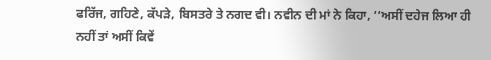ਫਰਿੱਜ, ਗਹਿਣੇ, ਕੱਪੜੇ, ਬਿਸਤਰੇ ਤੇ ਨਗਦ ਵੀ। ਨਵੀਨ ਦੀ ਮਾਂ ਨੇ ਕਿਹਾ, ‘‘ਅਸੀਂ ਦਹੇਜ ਲਿਆ ਹੀ ਨਹੀਂ ਤਾਂ ਅਸੀਂ ਕਿਵੇਂ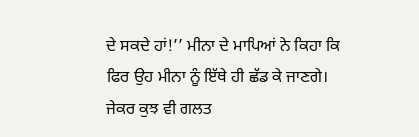ਦੇ ਸਕਦੇ ਹਾਂ!’’ ਮੀਨਾ ਦੇ ਮਾਪਿਆਂ ਨੇ ਕਿਹਾ ਕਿ ਫਿਰ ਉਹ ਮੀਨਾ ਨੂੰ ਇੱਥੇ ਹੀ ਛੱਡ ਕੇ ਜਾਣਗੇ। ਜੇਕਰ ਕੁਝ ਵੀ ਗਲਤ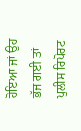ਹੋਇਆ ਜਾਂ ਉਹ ਭੱਜ ਗਈ ਤਾਂ ਪੁਲੀਸ ਰਿਪੋਰਟ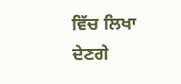ਵਿੱਚ ਲਿਖਾ ਦੇਣਗੇ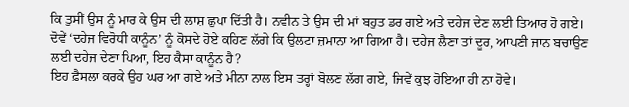ਕਿ ਤੁਸੀਂ ਉਸ ਨੂੰ ਮਾਰ ਕੇ ਉਸ ਦੀ ਲਾਸ਼ ਛੁਪਾ ਦਿੱਤੀ ਹੈ। ਨਵੀਨ ਤੇ ਉਸ ਦੀ ਮਾਂ ਬਹੁਤ ਡਰ ਗਏ ਅਤੇ ਦਹੇਜ ਦੇਣ ਲਈ ਤਿਆਰ ਹੋ ਗਏ। ਦੋਵੇਂ ‘ਦਹੇਜ ਵਿਰੋਧੀ ਕਾਨੂੰਨ’ ਨੂੰ ਕੋਸਦੇ ਹੋਏ ਕਹਿਣ ਲੱਗੇ ਕਿ ਉਲਟਾ ਜ਼ਮਾਨਾ ਆ ਗਿਆ ਹੈ। ਦਹੇਜ ਲੈਣਾ ਤਾਂ ਦੂਰ, ਆਪਣੀ ਜਾਨ ਬਚਾਉਣ ਲਈ ਦਹੇਜ ਦੇਣਾ ਪਿਆ, ਇਹ ਕੈਸਾ ਕਾਨੂੰਨ ਹੈ?
ਇਹ ਫ਼ੈਸਲਾ ਕਰਕੇ ਉਹ ਘਰ ਆ ਗਏ ਅਤੇ ਮੀਨਾ ਨਾਲ ਇਸ ਤਰ੍ਹਾਂ ਬੋਲਣ ਲੱਗ ਗਏ, ਜਿਵੇਂ ਕੁਝ ਹੋਇਆ ਹੀ ਨਾ ਹੋਵੇ।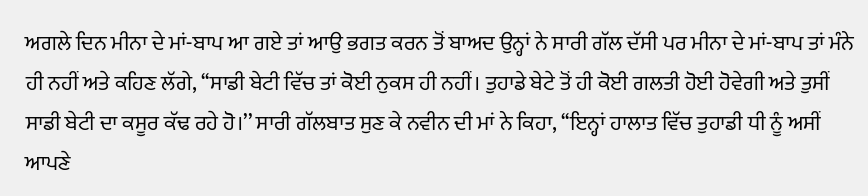ਅਗਲੇ ਦਿਨ ਮੀਨਾ ਦੇ ਮਾਂ-ਬਾਪ ਆ ਗਏ ਤਾਂ ਆਉ ਭਗਤ ਕਰਨ ਤੋਂ ਬਾਅਦ ਉਨ੍ਹਾਂ ਨੇ ਸਾਰੀ ਗੱਲ ਦੱਸੀ ਪਰ ਮੀਨਾ ਦੇ ਮਾਂ-ਬਾਪ ਤਾਂ ਮੰਨੇ ਹੀ ਨਹੀਂ ਅਤੇ ਕਹਿਣ ਲੱਗੇ, ‘‘ਸਾਡੀ ਬੇਟੀ ਵਿੱਚ ਤਾਂ ਕੋਈ ਨੁਕਸ ਹੀ ਨਹੀਂ। ਤੁਹਾਡੇ ਬੇਟੇ ਤੋਂ ਹੀ ਕੋਈ ਗਲਤੀ ਹੋਈ ਹੋਵੇਗੀ ਅਤੇ ਤੁਸੀਂ ਸਾਡੀ ਬੇਟੀ ਦਾ ਕਸੂਰ ਕੱਢ ਰਹੇ ਹੋ।’’ ਸਾਰੀ ਗੱਲਬਾਤ ਸੁਣ ਕੇ ਨਵੀਨ ਦੀ ਮਾਂ ਨੇ ਕਿਹਾ, ‘‘ਇਨ੍ਹਾਂ ਹਾਲਾਤ ਵਿੱਚ ਤੁਹਾਡੀ ਧੀ ਨੂੰ ਅਸੀਂ ਆਪਣੇ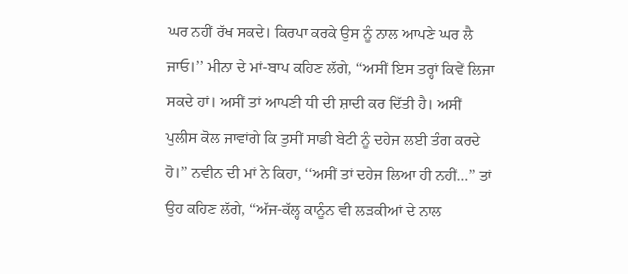ਘਰ ਨਹੀਂ ਰੱਖ ਸਕਦੇ। ਕਿਰਪਾ ਕਰਕੇ ਉਸ ਨੂੰ ਨਾਲ ਆਪਣੇ ਘਰ ਲੈ ਜਾਓ।’’ ਮੀਨਾ ਦੇ ਮਾਂ-ਬਾਪ ਕਹਿਣ ਲੱਗੇ, ‘‘ਅਸੀਂ ਇਸ ਤਰ੍ਹਾਂ ਕਿਵੇਂ ਲਿਜਾ ਸਕਦੇ ਹਾਂ। ਅਸੀਂ ਤਾਂ ਆਪਣੀ ਧੀ ਦੀ ਸ਼ਾਦੀ ਕਰ ਦਿੱਤੀ ਹੈ। ਅਸੀਂ ਪੁਲੀਸ ਕੋਲ ਜਾਵਾਂਗੇ ਕਿ ਤੁਸੀਂ ਸਾਡੀ ਬੇਟੀ ਨੂੰ ਦਹੇਜ ਲਈ ਤੰਗ ਕਰਦੇ ਹੋ।’’ ਨਵੀਨ ਦੀ ਮਾਂ ਨੇ ਕਿਹਾ, ‘‘ਅਸੀਂ ਤਾਂ ਦਹੇਜ ਲਿਆ ਹੀ ਨਹੀਂ…’’ ਤਾਂ ਉਹ ਕਹਿਣ ਲੱਗੇ, ‘‘ਅੱਜ-ਕੱਲ੍ਹ ਕਾਨੂੰਨ ਵੀ ਲੜਕੀਆਂ ਦੇ ਨਾਲ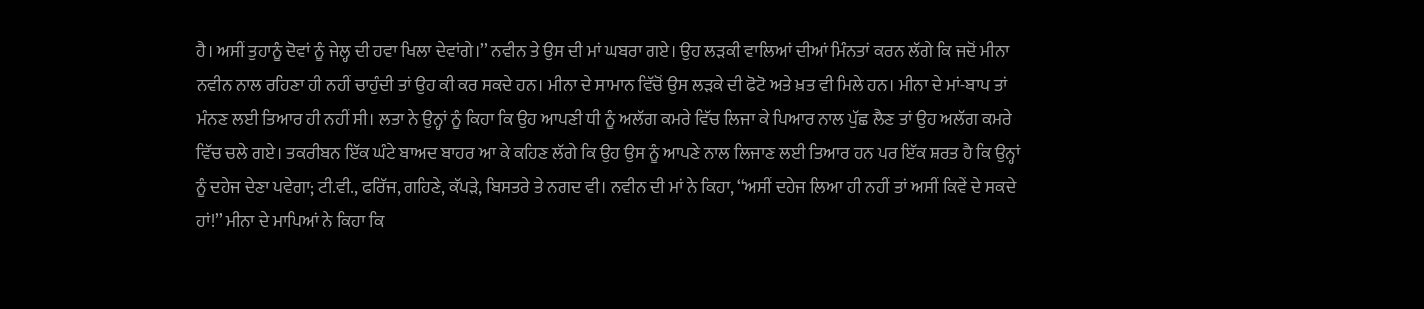ਹੈ। ਅਸੀਂ ਤੁਹਾਨੂੰ ਦੋਵਾਂ ਨੂੰ ਜੇਲ੍ਹ ਦੀ ਹਵਾ ਖਿਲਾ ਦੇਵਾਂਗੇ।’’ ਨਵੀਨ ਤੇ ਉਸ ਦੀ ਮਾਂ ਘਬਰਾ ਗਏ। ਉਹ ਲੜਕੀ ਵਾਲਿਆਂ ਦੀਆਂ ਮਿੰਨਤਾਂ ਕਰਨ ਲੱਗੇ ਕਿ ਜਦੋਂ ਮੀਨਾ ਨਵੀਨ ਨਾਲ ਰਹਿਣਾ ਹੀ ਨਹੀਂ ਚਾਹੁੰਦੀ ਤਾਂ ਉਹ ਕੀ ਕਰ ਸਕਦੇ ਹਨ। ਮੀਨਾ ਦੇ ਸਾਮਾਨ ਵਿੱਚੋਂ ਉਸ ਲੜਕੇ ਦੀ ਫੋਟੋ ਅਤੇ ਖ਼ਤ ਵੀ ਮਿਲੇ ਹਨ। ਮੀਨਾ ਦੇ ਮਾਂ-ਬਾਪ ਤਾਂ ਮੰਨਣ ਲਈ ਤਿਆਰ ਹੀ ਨਹੀਂ ਸੀ। ਲਤਾ ਨੇ ਉਨ੍ਹਾਂ ਨੂੰ ਕਿਹਾ ਕਿ ਉਹ ਆਪਣੀ ਧੀ ਨੂੰ ਅਲੱਗ ਕਮਰੇ ਵਿੱਚ ਲਿਜਾ ਕੇ ਪਿਆਰ ਨਾਲ ਪੁੱਛ ਲੈਣ ਤਾਂ ਉਹ ਅਲੱਗ ਕਮਰੇ ਵਿੱਚ ਚਲੇ ਗਏ। ਤਕਰੀਬਨ ਇੱਕ ਘੰਟੇ ਬਾਅਦ ਬਾਹਰ ਆ ਕੇ ਕਹਿਣ ਲੱਗੇ ਕਿ ਉਹ ਉਸ ਨੂੰ ਆਪਣੇ ਨਾਲ ਲਿਜਾਣ ਲਈ ਤਿਆਰ ਹਨ ਪਰ ਇੱਕ ਸ਼ਰਤ ਹੈ ਕਿ ਉਨ੍ਹਾਂ ਨੂੰ ਦਹੇਜ ਦੇਣਾ ਪਵੇਗਾ; ਟੀ.ਵੀ., ਫਰਿੱਜ, ਗਹਿਣੇ, ਕੱਪੜੇ, ਬਿਸਤਰੇ ਤੇ ਨਗਦ ਵੀ। ਨਵੀਨ ਦੀ ਮਾਂ ਨੇ ਕਿਹਾ, ‘‘ਅਸੀਂ ਦਹੇਜ ਲਿਆ ਹੀ ਨਹੀਂ ਤਾਂ ਅਸੀਂ ਕਿਵੇਂ ਦੇ ਸਕਦੇ ਹਾਂ!’’ ਮੀਨਾ ਦੇ ਮਾਪਿਆਂ ਨੇ ਕਿਹਾ ਕਿ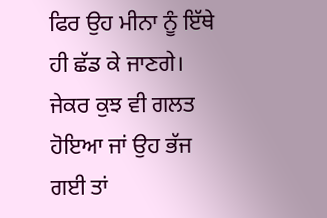ਫਿਰ ਉਹ ਮੀਨਾ ਨੂੰ ਇੱਥੇ ਹੀ ਛੱਡ ਕੇ ਜਾਣਗੇ। ਜੇਕਰ ਕੁਝ ਵੀ ਗਲਤ ਹੋਇਆ ਜਾਂ ਉਹ ਭੱਜ ਗਈ ਤਾਂ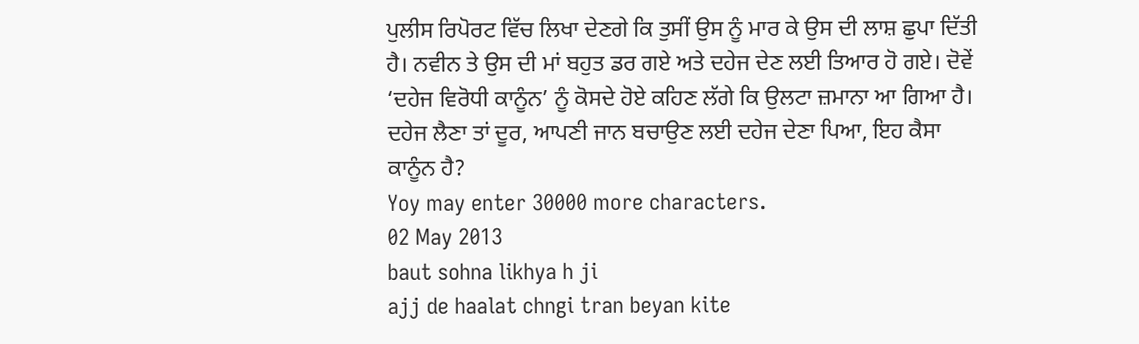ਪੁਲੀਸ ਰਿਪੋਰਟ ਵਿੱਚ ਲਿਖਾ ਦੇਣਗੇ ਕਿ ਤੁਸੀਂ ਉਸ ਨੂੰ ਮਾਰ ਕੇ ਉਸ ਦੀ ਲਾਸ਼ ਛੁਪਾ ਦਿੱਤੀ ਹੈ। ਨਵੀਨ ਤੇ ਉਸ ਦੀ ਮਾਂ ਬਹੁਤ ਡਰ ਗਏ ਅਤੇ ਦਹੇਜ ਦੇਣ ਲਈ ਤਿਆਰ ਹੋ ਗਏ। ਦੋਵੇਂ ‘ਦਹੇਜ ਵਿਰੋਧੀ ਕਾਨੂੰਨ’ ਨੂੰ ਕੋਸਦੇ ਹੋਏ ਕਹਿਣ ਲੱਗੇ ਕਿ ਉਲਟਾ ਜ਼ਮਾਨਾ ਆ ਗਿਆ ਹੈ। ਦਹੇਜ ਲੈਣਾ ਤਾਂ ਦੂਰ, ਆਪਣੀ ਜਾਨ ਬਚਾਉਣ ਲਈ ਦਹੇਜ ਦੇਣਾ ਪਿਆ, ਇਹ ਕੈਸਾ ਕਾਨੂੰਨ ਹੈ?
Yoy may enter 30000 more characters.
02 May 2013
baut sohna likhya h ji
ajj de haalat chngi tran beyan kite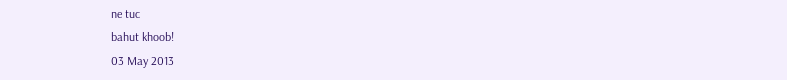ne tuc
bahut khoob!
03 May 2013